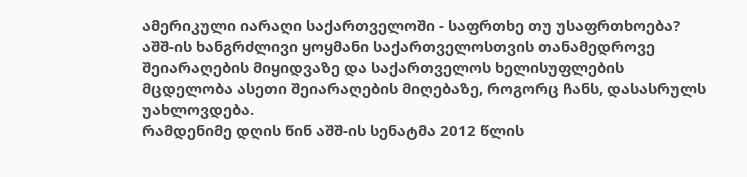ამერიკული იარაღი საქართველოში - საფრთხე თუ უსაფრთხოება?
აშშ-ის ხანგრძლივი ყოყმანი საქართველოსთვის თანამედროვე შეიარაღების მიყიდვაზე და საქართველოს ხელისუფლების მცდელობა ასეთი შეიარაღების მიღებაზე, როგორც ჩანს, დასასრულს უახლოვდება.
რამდენიმე დღის წინ აშშ-ის სენატმა 2012 წლის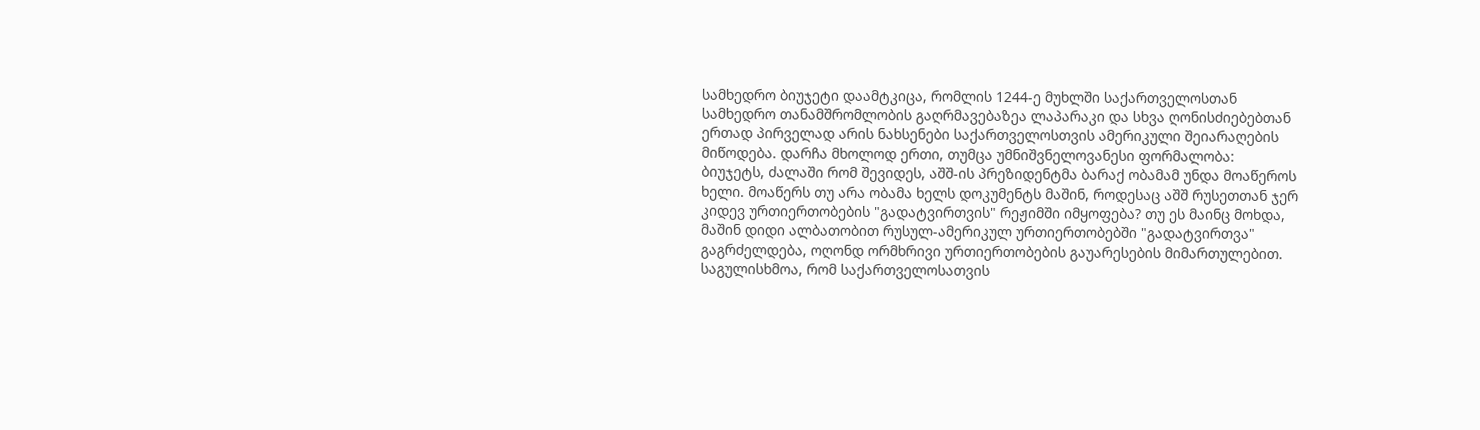სამხედრო ბიუჯეტი დაამტკიცა, რომლის 1244-ე მუხლში საქართველოსთან სამხედრო თანამშრომლობის გაღრმავებაზეა ლაპარაკი და სხვა ღონისძიებებთან ერთად პირველად არის ნახსენები საქართველოსთვის ამერიკული შეიარაღების მიწოდება. დარჩა მხოლოდ ერთი, თუმცა უმნიშვნელოვანესი ფორმალობა:
ბიუჯეტს, ძალაში რომ შევიდეს, აშშ-ის პრეზიდენტმა ბარაქ ობამამ უნდა მოაწეროს ხელი. მოაწერს თუ არა ობამა ხელს დოკუმენტს მაშინ, როდესაც აშშ რუსეთთან ჯერ კიდევ ურთიერთობების "გადატვირთვის" რეჟიმში იმყოფება? თუ ეს მაინც მოხდა, მაშინ დიდი ალბათობით რუსულ-ამერიკულ ურთიერთობებში "გადატვირთვა" გაგრძელდება, ოღონდ ორმხრივი ურთიერთობების გაუარესების მიმართულებით. საგულისხმოა, რომ საქართველოსათვის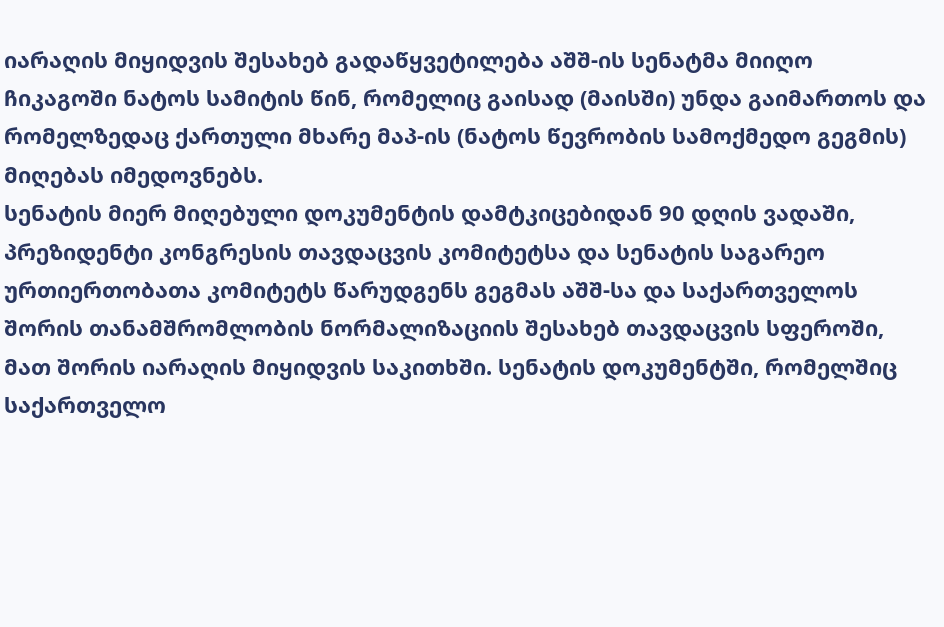იარაღის მიყიდვის შესახებ გადაწყვეტილება აშშ-ის სენატმა მიიღო ჩიკაგოში ნატოს სამიტის წინ, რომელიც გაისად (მაისში) უნდა გაიმართოს და რომელზედაც ქართული მხარე მაპ-ის (ნატოს წევრობის სამოქმედო გეგმის) მიღებას იმედოვნებს.
სენატის მიერ მიღებული დოკუმენტის დამტკიცებიდან 90 დღის ვადაში, პრეზიდენტი კონგრესის თავდაცვის კომიტეტსა და სენატის საგარეო ურთიერთობათა კომიტეტს წარუდგენს გეგმას აშშ-სა და საქართველოს შორის თანამშრომლობის ნორმალიზაციის შესახებ თავდაცვის სფეროში, მათ შორის იარაღის მიყიდვის საკითხში. სენატის დოკუმენტში, რომელშიც საქართველო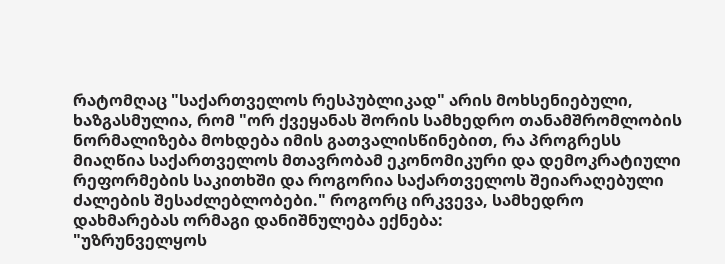რატომღაც "საქართველოს რესპუბლიკად" არის მოხსენიებული, ხაზგასმულია, რომ "ორ ქვეყანას შორის სამხედრო თანამშრომლობის ნორმალიზება მოხდება იმის გათვალისწინებით, რა პროგრესს მიაღწია საქართველოს მთავრობამ ეკონომიკური და დემოკრატიული რეფორმების საკითხში და როგორია საქართველოს შეიარაღებული ძალების შესაძლებლობები." როგორც ირკვევა, სამხედრო დახმარებას ორმაგი დანიშნულება ექნება:
"უზრუნველყოს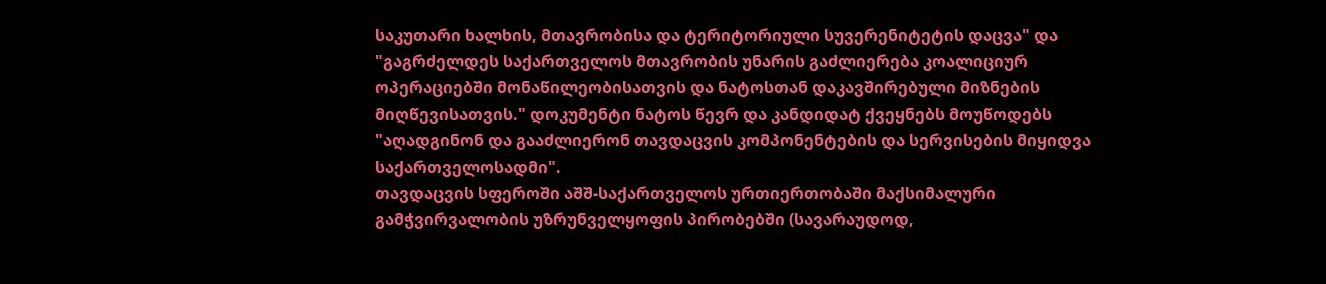საკუთარი ხალხის, მთავრობისა და ტერიტორიული სუვერენიტეტის დაცვა" და "გაგრძელდეს საქართველოს მთავრობის უნარის გაძლიერება კოალიციურ ოპერაციებში მონაწილეობისათვის და ნატოსთან დაკავშირებული მიზნების მიღწევისათვის." დოკუმენტი ნატოს წევრ და კანდიდატ ქვეყნებს მოუწოდებს "აღადგინონ და გააძლიერონ თავდაცვის კომპონენტების და სერვისების მიყიდვა საქართველოსადმი".
თავდაცვის სფეროში აშშ-საქართველოს ურთიერთობაში მაქსიმალური გამჭვირვალობის უზრუნველყოფის პირობებში (სავარაუდოდ,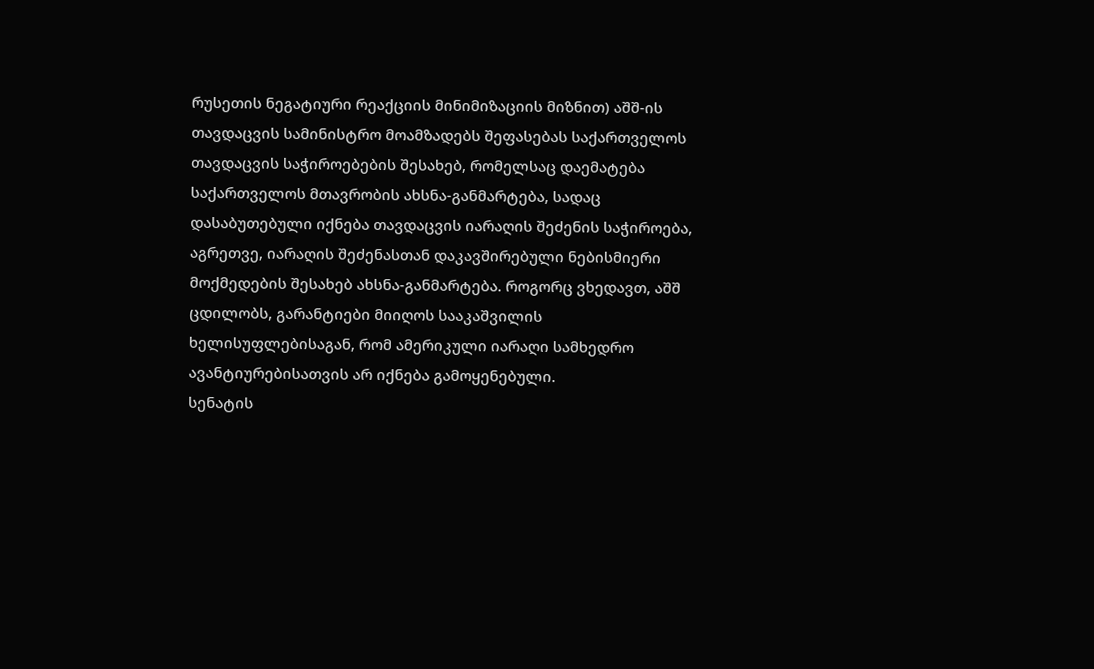რუსეთის ნეგატიური რეაქციის მინიმიზაციის მიზნით) აშშ-ის თავდაცვის სამინისტრო მოამზადებს შეფასებას საქართველოს თავდაცვის საჭიროებების შესახებ, რომელსაც დაემატება საქართველოს მთავრობის ახსნა-განმარტება, სადაც დასაბუთებული იქნება თავდაცვის იარაღის შეძენის საჭიროება, აგრეთვე, იარაღის შეძენასთან დაკავშირებული ნებისმიერი მოქმედების შესახებ ახსნა-განმარტება. როგორც ვხედავთ, აშშ ცდილობს, გარანტიები მიიღოს სააკაშვილის ხელისუფლებისაგან, რომ ამერიკული იარაღი სამხედრო ავანტიურებისათვის არ იქნება გამოყენებული.
სენატის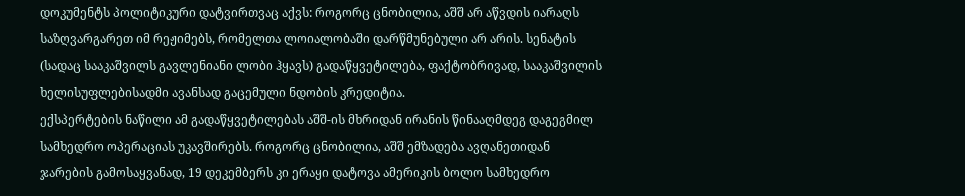დოკუმენტს პოლიტიკური დატვირთვაც აქვს: როგორც ცნობილია, აშშ არ აწვდის იარაღს საზღვარგარეთ იმ რეჟიმებს, რომელთა ლოიალობაში დარწმუნებული არ არის. სენატის (სადაც სააკაშვილს გავლენიანი ლობი ჰყავს) გადაწყვეტილება, ფაქტობრივად, სააკაშვილის ხელისუფლებისადმი ავანსად გაცემული ნდობის კრედიტია.
ექსპერტების ნაწილი ამ გადაწყვეტილებას აშშ-ის მხრიდან ირანის წინააღმდეგ დაგეგმილ სამხედრო ოპერაციას უკავშირებს. როგორც ცნობილია, აშშ ემზადება ავღანეთიდან ჯარების გამოსაყვანად, 19 დეკემბერს კი ერაყი დატოვა ამერიკის ბოლო სამხედრო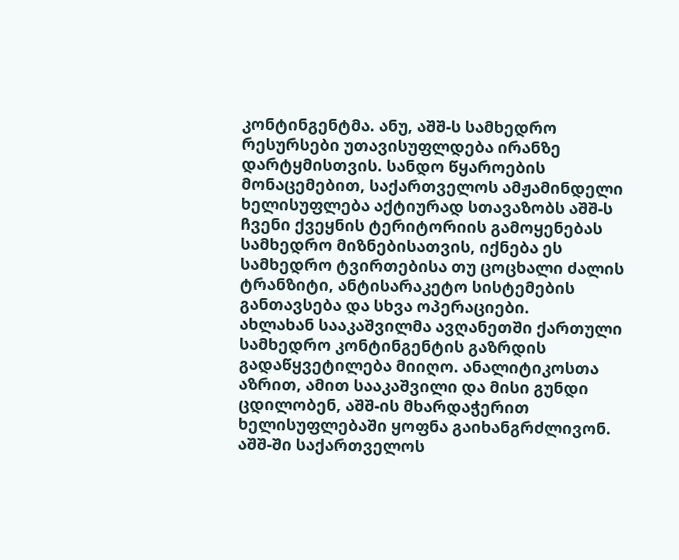კონტინგენტმა. ანუ, აშშ-ს სამხედრო რესურსები უთავისუფლდება ირანზე დარტყმისთვის. სანდო წყაროების მონაცემებით, საქართველოს ამჟამინდელი ხელისუფლება აქტიურად სთავაზობს აშშ-ს ჩვენი ქვეყნის ტერიტორიის გამოყენებას სამხედრო მიზნებისათვის, იქნება ეს სამხედრო ტვირთებისა თუ ცოცხალი ძალის ტრანზიტი, ანტისარაკეტო სისტემების განთავსება და სხვა ოპერაციები.
ახლახან სააკაშვილმა ავღანეთში ქართული სამხედრო კონტინგენტის გაზრდის გადაწყვეტილება მიიღო. ანალიტიკოსთა აზრით, ამით სააკაშვილი და მისი გუნდი ცდილობენ, აშშ-ის მხარდაჭერით ხელისუფლებაში ყოფნა გაიხანგრძლივონ. აშშ-ში საქართველოს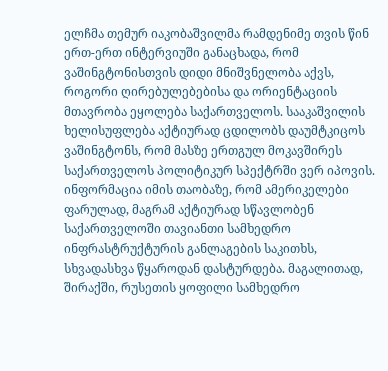ელჩმა თემურ იაკობაშვილმა რამდენიმე თვის წინ ერთ-ერთ ინტერვიუში განაცხადა, რომ ვაშინგტონისთვის დიდი მნიშვნელობა აქვს, როგორი ღირებულებებისა და ორიენტაციის მთავრობა ეყოლება საქართველოს. სააკაშვილის ხელისუფლება აქტიურად ცდილობს დაუმტკიცოს ვაშინგტონს, რომ მასზე ერთგულ მოკავშირეს საქართველოს პოლიტიკურ სპექტრში ვერ იპოვის.
ინფორმაცია იმის თაობაზე, რომ ამერიკელები ფარულად, მაგრამ აქტიურად სწავლობენ საქართველოში თავიანთი სამხედრო ინფრასტრუქტურის განლაგების საკითხს, სხვადასხვა წყაროდან დასტურდება. მაგალითად, შირაქში, რუსეთის ყოფილი სამხედრო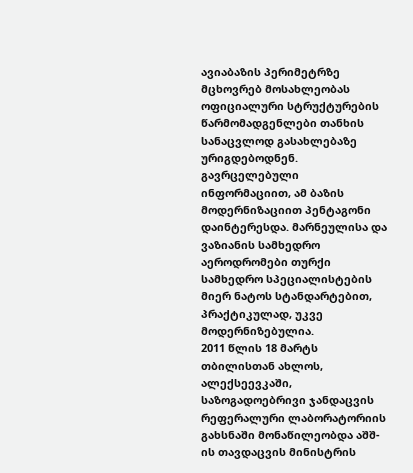ავიაბაზის პერიმეტრზე მცხოვრებ მოსახლეობას ოფიციალური სტრუქტურების წარმომადგენლები თანხის სანაცვლოდ გასახლებაზე ურიგდებოდნენ. გავრცელებული ინფორმაციით, ამ ბაზის მოდერნიზაციით პენტაგონი დაინტერესდა. მარნეულისა და ვაზიანის სამხედრო აეროდრომები თურქი სამხედრო სპეციალისტების მიერ ნატოს სტანდარტებით, პრაქტიკულად, უკვე მოდერნიზებულია.
2011 წლის 18 მარტს თბილისთან ახლოს, ალექსეევკაში, საზოგადოებრივი ჯანდაცვის რეფერალური ლაბორატორიის გახსნაში მონაწილეობდა აშშ-ის თავდაცვის მინისტრის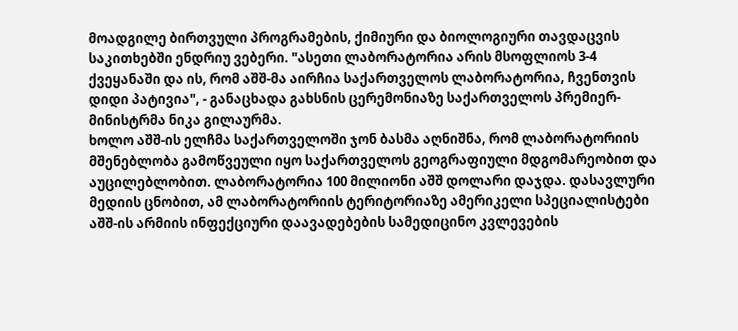მოადგილე ბირთვული პროგრამების, ქიმიური და ბიოლოგიური თავდაცვის საკითხებში ენდრიუ ვებერი. "ასეთი ლაბორატორია არის მსოფლიოს 3-4 ქვეყანაში და ის, რომ აშშ-მა აირჩია საქართველოს ლაბორატორია, ჩვენთვის დიდი პატივია", - განაცხადა გახსნის ცერემონიაზე საქართველოს პრემიერ-მინისტრმა ნიკა გილაურმა.
ხოლო აშშ-ის ელჩმა საქართველოში ჯონ ბასმა აღნიშნა, რომ ლაბორატორიის მშენებლობა გამოწვეული იყო საქართველოს გეოგრაფიული მდგომარეობით და აუცილებლობით. ლაბორატორია 100 მილიონი აშშ დოლარი დაჯდა. დასავლური მედიის ცნობით, ამ ლაბორატორიის ტერიტორიაზე ამერიკელი სპეციალისტები აშშ-ის არმიის ინფექციური დაავადებების სამედიცინო კვლევების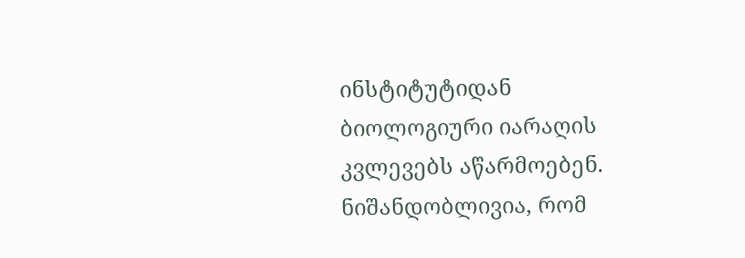ინსტიტუტიდან ბიოლოგიური იარაღის კვლევებს აწარმოებენ.
ნიშანდობლივია, რომ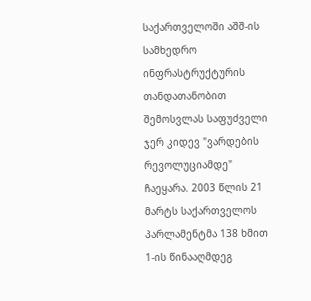საქართველოში აშშ-ის სამხედრო ინფრასტრუქტურის თანდათანობით შემოსვლას საფუძველი ჯერ კიდევ "ვარდების რევოლუციამდე" ჩაეყარა. 2003 წლის 21 მარტს საქართველოს პარლამენტმა 138 ხმით 1-ის წინააღმდეგ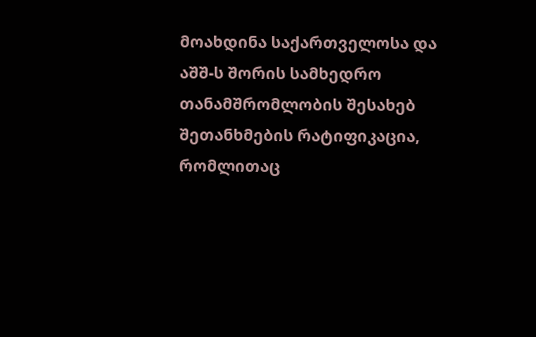მოახდინა საქართველოსა და აშშ-ს შორის სამხედრო თანამშრომლობის შესახებ შეთანხმების რატიფიკაცია, რომლითაც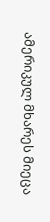ამერიკულ მხარეს მიეცა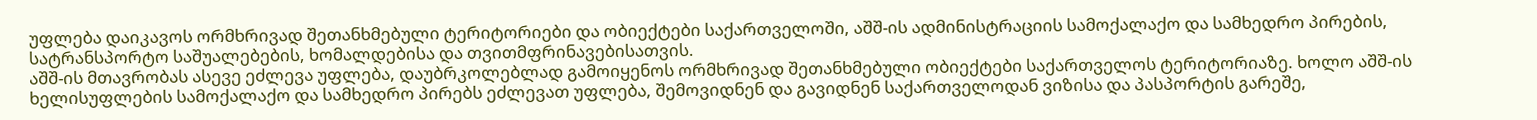უფლება დაიკავოს ორმხრივად შეთანხმებული ტერიტორიები და ობიექტები საქართველოში, აშშ-ის ადმინისტრაციის სამოქალაქო და სამხედრო პირების, სატრანსპორტო საშუალებების, ხომალდებისა და თვითმფრინავებისათვის.
აშშ-ის მთავრობას ასევე ეძლევა უფლება, დაუბრკოლებლად გამოიყენოს ორმხრივად შეთანხმებული ობიექტები საქართველოს ტერიტორიაზე. ხოლო აშშ-ის ხელისუფლების სამოქალაქო და სამხედრო პირებს ეძლევათ უფლება, შემოვიდნენ და გავიდნენ საქართველოდან ვიზისა და პასპორტის გარეშე,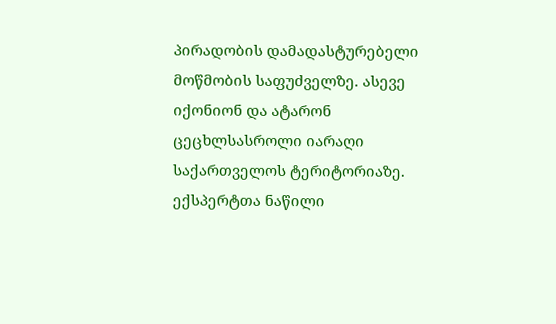პირადობის დამადასტურებელი მოწმობის საფუძველზე. ასევე იქონიონ და ატარონ ცეცხლსასროლი იარაღი საქართველოს ტერიტორიაზე.
ექსპერტთა ნაწილი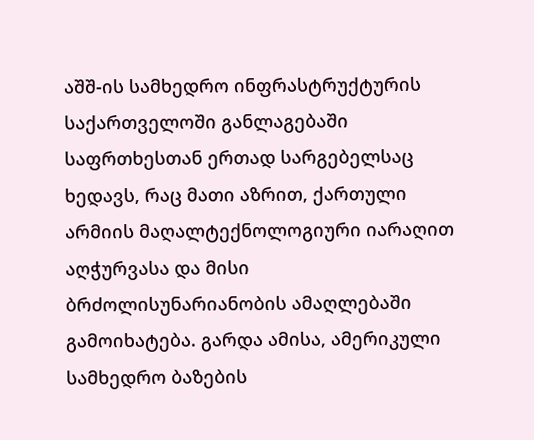აშშ-ის სამხედრო ინფრასტრუქტურის საქართველოში განლაგებაში საფრთხესთან ერთად სარგებელსაც ხედავს, რაც მათი აზრით, ქართული არმიის მაღალტექნოლოგიური იარაღით აღჭურვასა და მისი ბრძოლისუნარიანობის ამაღლებაში გამოიხატება. გარდა ამისა, ამერიკული სამხედრო ბაზების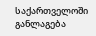საქართველოში განლაგება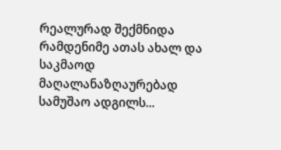რეალურად შექმნიდა რამდენიმე ათას ახალ და საკმაოდ მაღალანაზღაურებად სამუშაო ადგილს...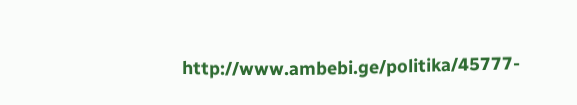http://www.ambebi.ge/politika/45777-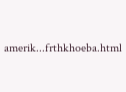amerik...frthkhoeba.html